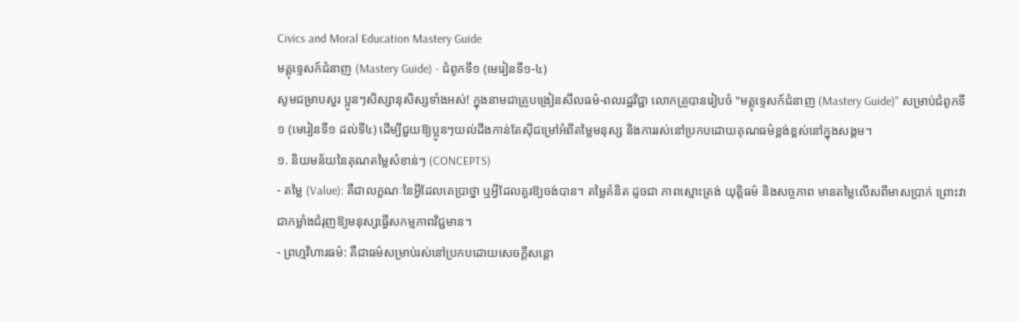Civics and Moral Education Mastery Guide
មគ្គុទ្ទេសក៍ជំនាញ (Mastery Guide) - ជំពូកទី១ (មេរៀនទី១-៤)
សូមជម្រាបសួរ ប្អូនៗសិស្សានុសិស្សទាំងអស់! ក្នុងនាមជាគ្រូបង្រៀនសីលធម៌-ពលរដ្ឋវិជ្ជា លោកគ្រូបានរៀបចំ "មគ្គុទ្ទេសក៍ជំនាញ (Mastery Guide)" សម្រាប់ជំពូកទី១ (មេរៀនទី១ ដល់ទី៤) ដើម្បីជួយឱ្យប្អូនៗយល់ដឹងកាន់តែស៊ីជម្រៅអំពីតម្លៃមនុស្ស និងការរស់នៅប្រកបដោយគុណធម៌ខ្ពង់ខ្ពស់នៅក្នុងសង្គម។
១. និយមន័យនៃគុណតម្លៃសំខាន់ៗ (CONCEPTS)
- តម្លៃ (Value): គឺជាលក្ខណៈនៃអ្វីដែលគេប្រាថ្នា ឬអ្វីដែលគួរឱ្យចង់បាន។ តម្លៃគំនិត ដូចជា ភាពស្មោះត្រង់ យុត្តិធម៌ និងសច្ចភាព មានតម្លៃលើសពីមាសប្រាក់ ព្រោះវាជាកម្លាំងជំរុញឱ្យមនុស្សធ្វើសកម្មភាពវិជ្ជមាន។
- ព្រហ្មវិហារធម៌: គឺជាធម៌សម្រាប់រស់នៅប្រកបដោយសេចក្តីសន្តោ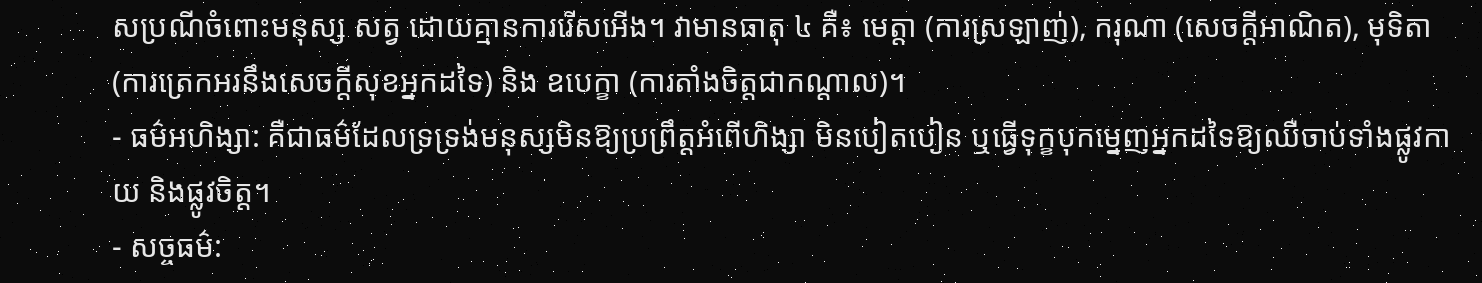សប្រណីចំពោះមនុស្ស សត្វ ដោយគ្មានការរើសអើង។ វាមានធាតុ ៤ គឺ៖ មេត្តា (ការស្រឡាញ់), ករុណា (សេចក្តីអាណិត), មុទិតា (ការត្រេកអរនឹងសេចក្តីសុខអ្នកដទៃ) និង ឧបេក្ខា (ការតាំងចិត្តជាកណ្តាល)។
- ធម៌អហិង្សា: គឺជាធម៌ដែលទ្រទ្រង់មនុស្សមិនឱ្យប្រព្រឹត្តអំពើហិង្សា មិនបៀតបៀន ឬធ្វើទុក្ខបុកម្នេញអ្នកដទៃឱ្យឈឺចាប់ទាំងផ្លូវកាយ និងផ្លូវចិត្ត។
- សច្ចធម៌: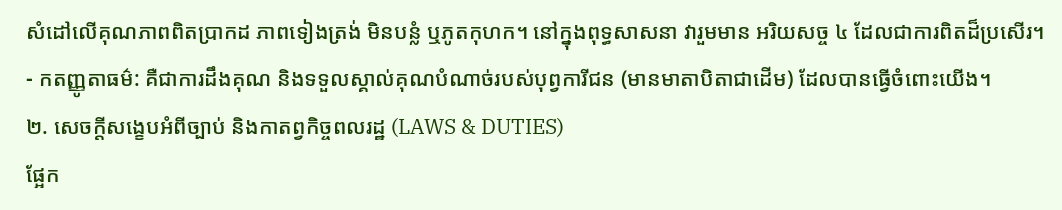សំដៅលើគុណភាពពិតប្រាកដ ភាពទៀងត្រង់ មិនបន្លំ ឬភូតកុហក។ នៅក្នុងពុទ្ធសាសនា វារួមមាន អរិយសច្ច ៤ ដែលជាការពិតដ៏ប្រសើរ។
- កតញ្ញូតាធម៌: គឺជាការដឹងគុណ និងទទួលស្គាល់គុណបំណាច់របស់បុព្វការីជន (មានមាតាបិតាជាដើម) ដែលបានធ្វើចំពោះយើង។
២. សេចក្តីសង្ខេបអំពីច្បាប់ និងកាតព្វកិច្ចពលរដ្ឋ (LAWS & DUTIES)
ផ្អែក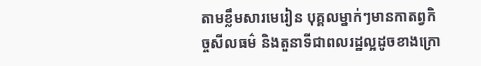តាមខ្លឹមសារមេរៀន បុគ្គលម្នាក់ៗមានកាតព្វកិច្ចសីលធម៌ និងតួនាទីជាពលរដ្ឋល្អដូចខាងក្រោ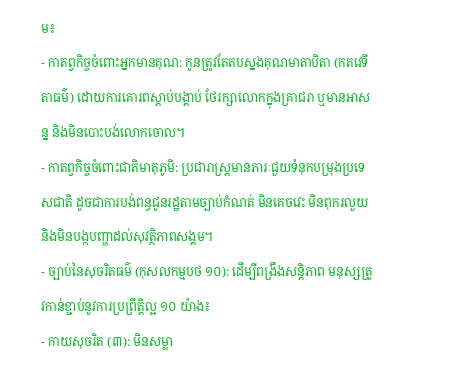ម៖
- កាតព្វកិច្ចចំពោះអ្នកមានគុណ: កូនត្រូវតែតបស្នងគុណមាតាបិតា (កតវេទីតាធម៌) ដោយការគោរពស្តាប់បង្គាប់ ថែរក្សាលោកក្នុងគ្រាជរា ឬមានអាសន្ន និងមិនបោះបង់លោកចោល។
- កាតព្វកិច្ចចំពោះជាតិមាតុភូមិ: ប្រជារាស្ត្រមានភារៈជួយទំនុកបម្រុងប្រទេសជាតិ ដូចជាការបង់ពន្ធជូនរដ្ឋតាមច្បាប់កំណត់ មិនគេចវេះ មិនពុករលួយ និងមិនបង្កបញ្ហាដល់សុវត្ថិភាពសង្គម។
- ច្បាប់នៃសុចរិតធម៌ (កុសលកម្មបថ ១០): ដើម្បីពង្រឹងសន្តិភាព មនុស្សត្រូវកាន់ខ្ជាប់នូវការប្រព្រឹត្តិល្អ ១០ យ៉ាង៖
- កាយសុចរិត (៣): មិនសម្លា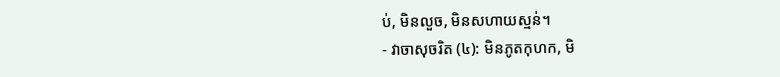ប់, មិនលួច, មិនសហាយស្មន់។
- វាចាសុចរិត (៤): មិនភូតកុហក, មិ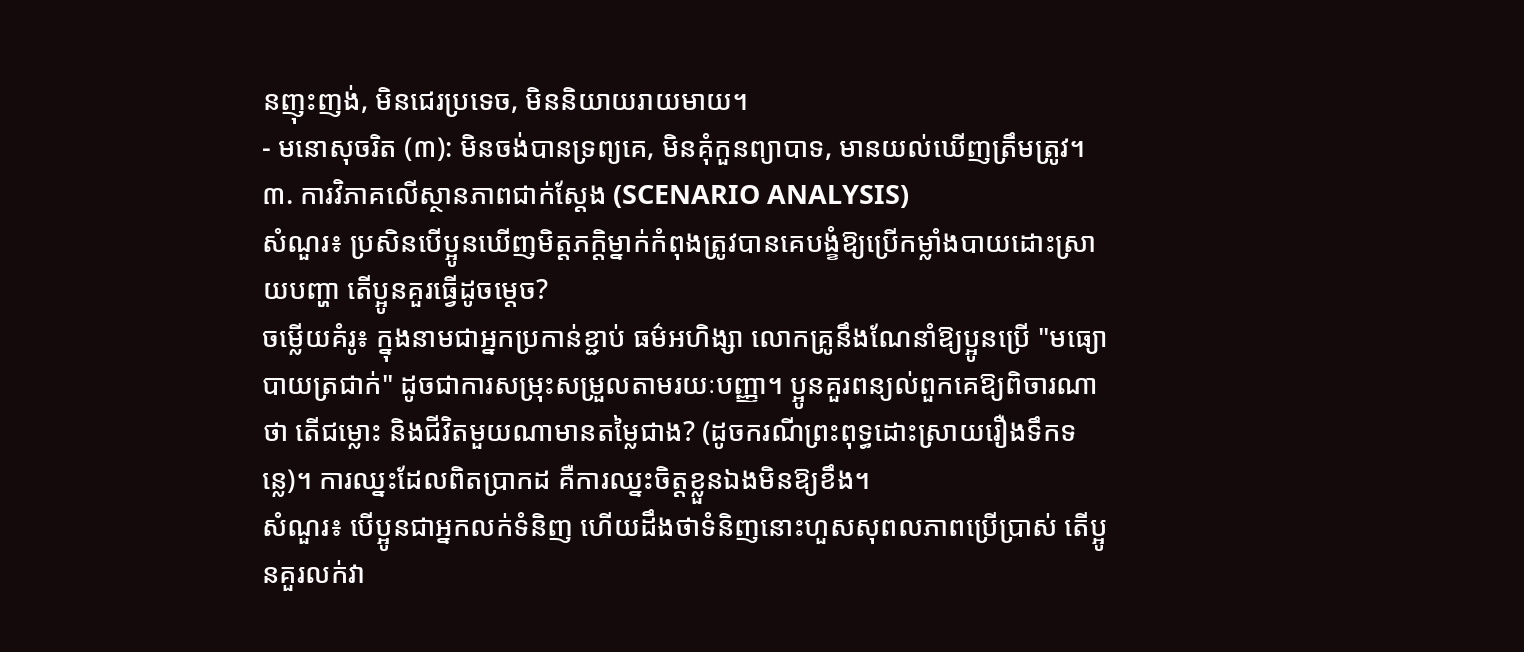នញុះញង់, មិនជេរប្រទេច, មិននិយាយរាយមាយ។
- មនោសុចរិត (៣): មិនចង់បានទ្រព្យគេ, មិនគុំកួនព្យាបាទ, មានយល់ឃើញត្រឹមត្រូវ។
៣. ការវិភាគលើស្ថានភាពជាក់ស្តែង (SCENARIO ANALYSIS)
សំណួរ៖ ប្រសិនបើប្អូនឃើញមិត្តភក្តិម្នាក់កំពុងត្រូវបានគេបង្ខំឱ្យប្រើកម្លាំងបាយដោះស្រាយបញ្ហា តើប្អូនគួរធ្វើដូចម្តេច?
ចម្លើយគំរូ៖ ក្នុងនាមជាអ្នកប្រកាន់ខ្ជាប់ ធម៌អហិង្សា លោកគ្រូនឹងណែនាំឱ្យប្អូនប្រើ "មធ្យោបាយត្រជាក់" ដូចជាការសម្រុះសម្រួលតាមរយៈបញ្ញា។ ប្អូនគួរពន្យល់ពួកគេឱ្យពិចារណាថា តើជម្លោះ និងជីវិតមួយណាមានតម្លៃជាង? (ដូចករណីព្រះពុទ្ធដោះស្រាយរឿងទឹកទន្លេ)។ ការឈ្នះដែលពិតប្រាកដ គឺការឈ្នះចិត្តខ្លួនឯងមិនឱ្យខឹង។
សំណួរ៖ បើប្អូនជាអ្នកលក់ទំនិញ ហើយដឹងថាទំនិញនោះហួសសុពលភាពប្រើប្រាស់ តើប្អូនគួរលក់វា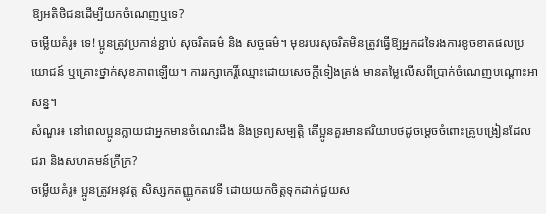ឱ្យអតិថិជនដើម្បីយកចំណេញឬទេ?
ចម្លើយគំរូ៖ ទេ! ប្អូនត្រូវប្រកាន់ខ្ជាប់ សុចរិតធម៌ និង សច្ចធម៌។ មុខរបរសុចរិតមិនត្រូវធ្វើឱ្យអ្នកដទៃរងការខូចខាតផលប្រយោជន៍ ឬគ្រោះថ្នាក់សុខភាពឡើយ។ ការរក្សាកេរ្តិ៍ឈ្មោះដោយសេចក្តីទៀងត្រង់ មានតម្លៃលើសពីប្រាក់ចំណេញបណ្ដោះអាសន្ន។
សំណួរ៖ នៅពេលប្អូនក្លាយជាអ្នកមានចំណេះដឹង និងទ្រព្យសម្បត្តិ តើប្អូនគួរមានឥរិយាបថដូចម្តេចចំពោះគ្រូបង្រៀនដែលជរា និងសហគមន៍ក្រីក្រ?
ចម្លើយគំរូ៖ ប្អូនត្រូវអនុវត្ត សិស្សកតញ្ញូកតវេទី ដោយយកចិត្តទុកដាក់ជួយស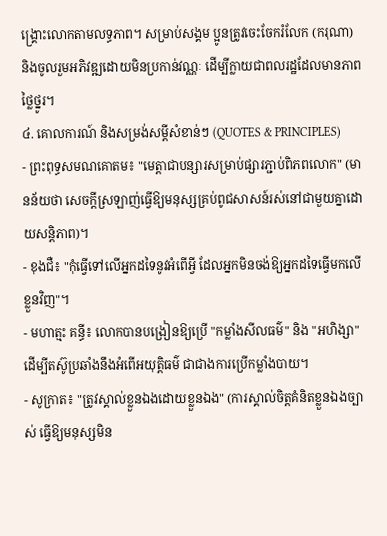ង្គ្រោះលោកតាមលទ្ធភាព។ សម្រាប់សង្គម ប្អូនត្រូវចេះចែករំលែក (ករុណា) និងចូលរួមអភិវឌ្ឍដោយមិនប្រកាន់វណ្ណៈ ដើម្បីក្លាយជាពលរដ្ឋដែលមានភាពថ្លៃថ្នូរ។
៤. គោលការណ៍ និងសម្រង់សម្តីសំខាន់ៗ (QUOTES & PRINCIPLES)
- ព្រះពុទ្ធសមណគោតម៖ "មេត្តាជាបន្សារសម្រាប់ផ្សារភ្ជាប់ពិភពលោក" (មានន័យថា សេចក្តីស្រឡាញ់ធ្វើឱ្យមនុស្សគ្រប់ពូជសាសន៍រស់នៅជាមួយគ្នាដោយសន្តិភាព)។
- ខុងជឺ៖ "កុំធ្វើទៅលើអ្នកដទៃនូវអំពើអ្វី ដែលអ្នកមិនចង់ឱ្យអ្នកដទៃធ្វើមកលើខ្លួនវិញ"។
- មហាត្មះ គន្ធី៖ លោកបានបង្រៀនឱ្យប្រើ "កម្លាំងសីលធម៌" និង "អហិង្សា" ដើម្បីតស៊ូប្រឆាំងនឹងអំពើអយុត្តិធម៌ ជាជាងការប្រើកម្លាំងបាយ។
- សូក្រាត៖ "ត្រូវស្គាល់ខ្លួនឯងដោយខ្លួនឯង" (ការស្គាល់ចិត្តគំនិតខ្លួនឯងច្បាស់ ធ្វើឱ្យមនុស្សមិន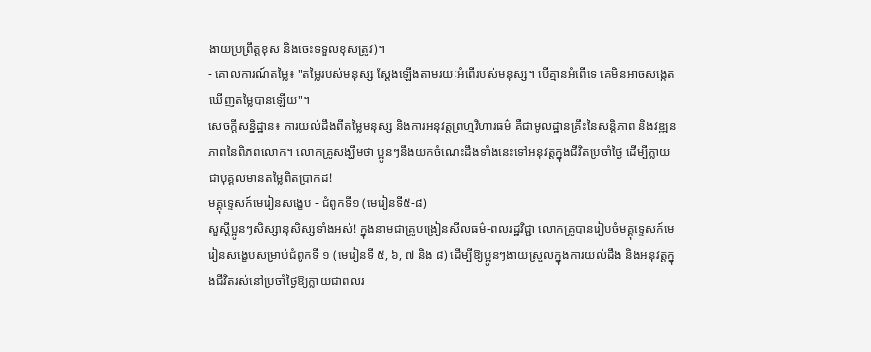ងាយប្រព្រឹត្តខុស និងចេះទទួលខុសត្រូវ)។
- គោលការណ៍តម្លៃ៖ "តម្លៃរបស់មនុស្ស ស្តែងឡើងតាមរយៈអំពើរបស់មនុស្ស។ បើគ្មានអំពើទេ គេមិនអាចសង្កេតឃើញតម្លៃបានឡើយ"។
សេចក្តីសន្និដ្ឋាន៖ ការយល់ដឹងពីតម្លៃមនុស្ស និងការអនុវត្តព្រហ្មវិហារធម៌ គឺជាមូលដ្ឋានគ្រឹះនៃសន្តិភាព និងវឌ្ឍនភាពនៃពិភពលោក។ លោកគ្រូសង្ឃឹមថា ប្អូនៗនឹងយកចំណេះដឹងទាំងនេះទៅអនុវត្តក្នុងជីវិតប្រចាំថ្ងៃ ដើម្បីក្លាយជាបុគ្គលមានតម្លៃពិតប្រាកដ!
មគ្គុទ្ទេសក៍មេរៀនសង្ខេប - ជំពូកទី១ (មេរៀនទី៥-៨)
សួស្តីប្អូនៗសិស្សានុសិស្សទាំងអស់! ក្នុងនាមជាគ្រូបង្រៀនសីលធម៌-ពលរដ្ឋវិជ្ជា លោកគ្រូបានរៀបចំមគ្គុទ្ទេសក៍មេរៀនសង្ខេបសម្រាប់ជំពូកទី ១ (មេរៀនទី ៥, ៦, ៧ និង ៨) ដើម្បីឱ្យប្អូនៗងាយស្រួលក្នុងការយល់ដឹង និងអនុវត្តក្នុងជីវិតរស់នៅប្រចាំថ្ងៃឱ្យក្លាយជាពលរ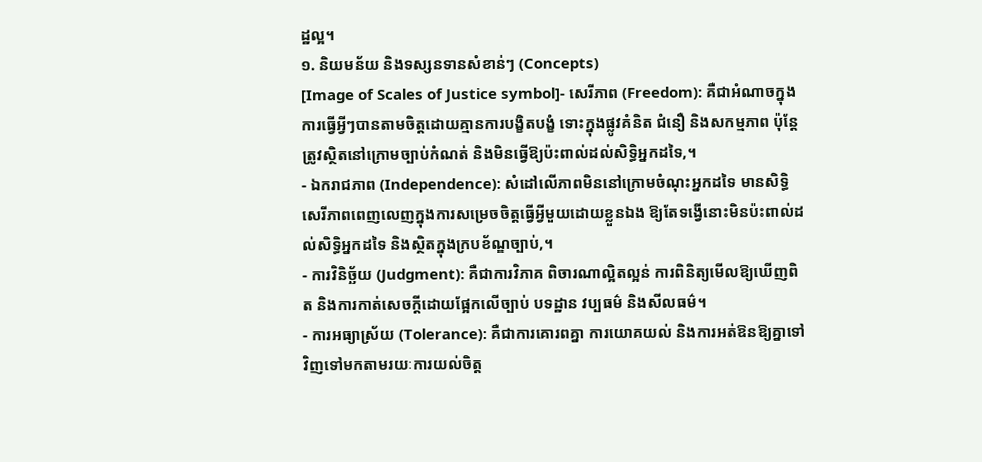ដ្ឋល្អ។
១. និយមន័យ និងទស្សនទានសំខាន់ៗ (Concepts)
[Image of Scales of Justice symbol]- សេរីភាព (Freedom): គឺជាអំណាចក្នុងការធ្វើអ្វីៗបានតាមចិត្តដោយគ្មានការបង្ខិតបង្ខំ ទោះក្នុងផ្លូវគំនិត ជំនឿ និងសកម្មភាព ប៉ុន្តែត្រូវស្ថិតនៅក្រោមច្បាប់កំណត់ និងមិនធ្វើឱ្យប៉ះពាល់ដល់សិទ្ធិអ្នកដទៃ,។
- ឯករាជភាព (Independence): សំដៅលើភាពមិននៅក្រោមចំណុះអ្នកដទៃ មានសិទ្ធិសេរីភាពពេញលេញក្នុងការសម្រេចចិត្តធ្វើអ្វីមួយដោយខ្លួនឯង ឱ្យតែទង្វើនោះមិនប៉ះពាល់ដល់សិទ្ធិអ្នកដទៃ និងស្ថិតក្នុងក្របខ័ណ្ឌច្បាប់,។
- ការវិនិច្ឆ័យ (Judgment): គឺជាការវិភាគ ពិចារណាល្អិតល្អន់ ការពិនិត្យមើលឱ្យឃើញពិត និងការកាត់សេចក្តីដោយផ្អែកលើច្បាប់ បទដ្ឋាន វប្បធម៌ និងសីលធម៌។
- ការអធ្យាស្រ័យ (Tolerance): គឺជាការគោរពគ្នា ការយោគយល់ និងការអត់ឱនឱ្យគ្នាទៅវិញទៅមកតាមរយៈការយល់ចិត្ត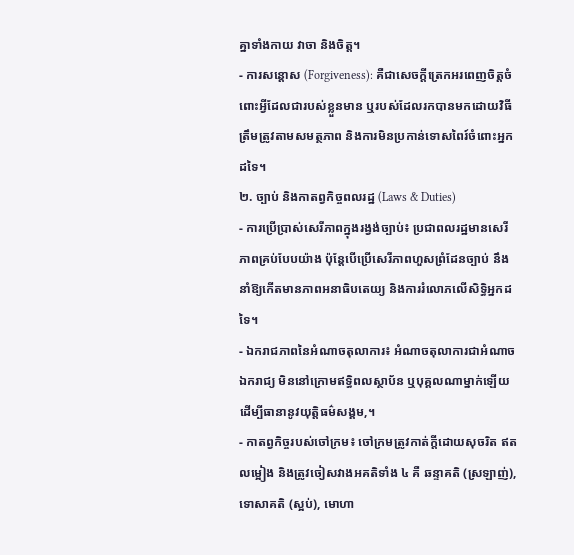គ្នាទាំងកាយ វាចា និងចិត្ត។
- ការសន្តោស (Forgiveness): គឺជាសេចក្តីត្រេកអរពេញចិត្តចំពោះអ្វីដែលជារបស់ខ្លួនមាន ឬរបស់ដែលរកបានមកដោយវិធីត្រឹមត្រូវតាមសមត្ថភាព និងការមិនប្រកាន់ទោសពៃរ៍ចំពោះអ្នកដទៃ។
២. ច្បាប់ និងកាតព្វកិច្ចពលរដ្ឋ (Laws & Duties)
- ការប្រើប្រាស់សេរីភាពក្នុងរង្វង់ច្បាប់៖ ប្រជាពលរដ្ឋមានសេរីភាពគ្រប់បែបយ៉ាង ប៉ុន្តែបើប្រើសេរីភាពហួសព្រំដែនច្បាប់ នឹងនាំឱ្យកើតមានភាពអនាធិបតេយ្យ និងការរំលោភលើសិទ្ធិអ្នកដទៃ។
- ឯករាជភាពនៃអំណាចតុលាការ៖ អំណាចតុលាការជាអំណាចឯករាជ្យ មិននៅក្រោមឥទ្ធិពលស្ថាប័ន ឬបុគ្គលណាម្នាក់ឡើយ ដើម្បីធានានូវយុត្តិធម៌សង្គម,។
- កាតព្វកិច្ចរបស់ចៅក្រម៖ ចៅក្រមត្រូវកាត់ក្តីដោយសុចរិត ឥតលម្អៀង និងត្រូវចៀសវាងអគតិទាំង ៤ គឺ ឆន្ទាគតិ (ស្រឡាញ់), ទោសាគតិ (ស្អប់), មោហា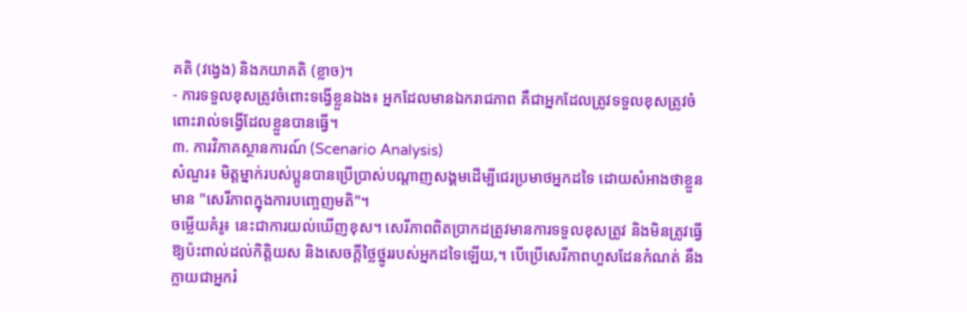គតិ (វង្វេង) និងភយាគតិ (ខ្លាច)។
- ការទទួលខុសត្រូវចំពោះទង្វើខ្លួនឯង៖ អ្នកដែលមានឯករាជភាព គឺជាអ្នកដែលត្រូវទទួលខុសត្រូវចំពោះរាល់ទង្វើដែលខ្លួនបានធ្វើ។
៣. ការវិភាគស្ថានការណ៍ (Scenario Analysis)
សំណួរ៖ មិត្តម្នាក់របស់ប្អូនបានប្រើប្រាស់បណ្តាញសង្គមដើម្បីជេរប្រមាថអ្នកដទៃ ដោយសំអាងថាខ្លួនមាន "សេរីភាពក្នុងការបញ្ចេញមតិ"។
ចម្លើយគំរូ៖ នេះជាការយល់ឃើញខុស។ សេរីភាពពិតប្រាកដត្រូវមានការទទួលខុសត្រូវ និងមិនត្រូវធ្វើឱ្យប៉ះពាល់ដល់កិត្តិយស និងសេចក្តីថ្លៃថ្នូររបស់អ្នកដទៃឡើយ,។ បើប្រើសេរីភាពហួសដែនកំណត់ នឹងក្លាយជាអ្នករំ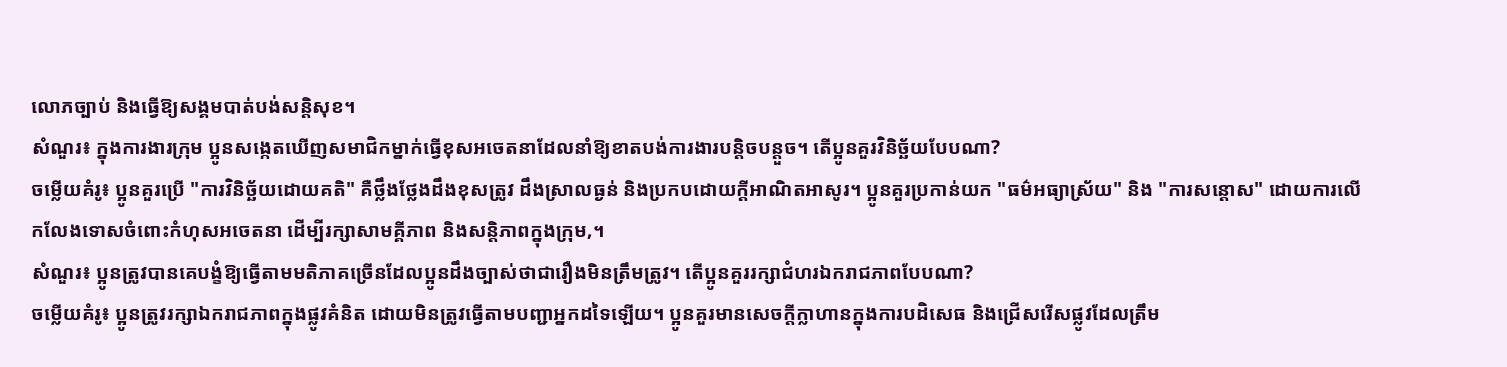លោភច្បាប់ និងធ្វើឱ្យសង្គមបាត់បង់សន្តិសុខ។
សំណួរ៖ ក្នុងការងារក្រុម ប្អូនសង្កេតឃើញសមាជិកម្នាក់ធ្វើខុសអចេតនាដែលនាំឱ្យខាតបង់ការងារបន្តិចបន្តួច។ តើប្អូនគួរវិនិច្ឆ័យបែបណា?
ចម្លើយគំរូ៖ ប្អូនគួរប្រើ "ការវិនិច្ឆ័យដោយគតិ" គឺថ្លឹងថ្លែងដឹងខុសត្រូវ ដឹងស្រាលធ្ងន់ និងប្រកបដោយក្តីអាណិតអាសូរ។ ប្អូនគួរប្រកាន់យក "ធម៌អធ្យាស្រ័យ" និង "ការសន្តោស" ដោយការលើកលែងទោសចំពោះកំហុសអចេតនា ដើម្បីរក្សាសាមគ្គីភាព និងសន្តិភាពក្នុងក្រុម,។
សំណួរ៖ ប្អូនត្រូវបានគេបង្ខំឱ្យធ្វើតាមមតិភាគច្រើនដែលប្អូនដឹងច្បាស់ថាជារឿងមិនត្រឹមត្រូវ។ តើប្អូនគួររក្សាជំហរឯករាជភាពបែបណា?
ចម្លើយគំរូ៖ ប្អូនត្រូវរក្សាឯករាជភាពក្នុងផ្លូវគំនិត ដោយមិនត្រូវធ្វើតាមបញ្ជាអ្នកដទៃឡើយ។ ប្អូនគួរមានសេចក្តីក្លាហានក្នុងការបដិសេធ និងជ្រើសរើសផ្លូវដែលត្រឹម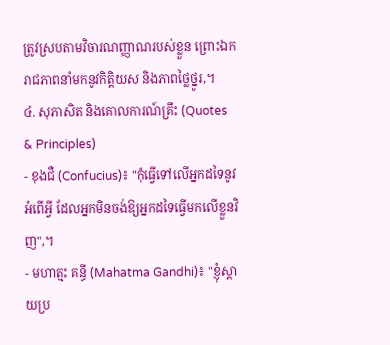ត្រូវស្របតាមវិចារណញ្ញាណរបស់ខ្លួន ព្រោះឯករាជភាពនាំមកនូវកិត្តិយស និងភាពថ្លៃថ្នូរ,។
៤. សុភាសិត និងគោលការណ៍គ្រឹះ (Quotes & Principles)
- ខុងជឺ (Confucius)៖ "កុំធ្វើទៅលើអ្នកដទៃនូវអំពើអ្វី ដែលអ្នកមិនចង់ឱ្យអ្នកដទៃធ្វើមកលើខ្លួនវិញ",។
- មហាត្មះ គន្ធី (Mahatma Gandhi)៖ "ខ្ញុំស្តាយប្រ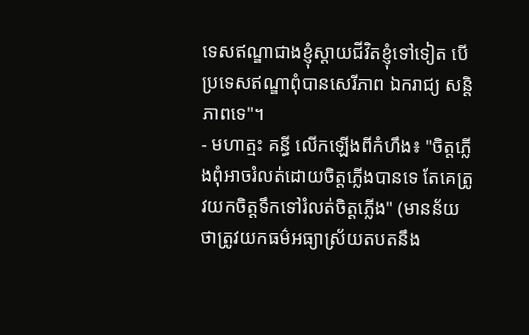ទេសឥណ្ឌាជាងខ្ញុំស្តាយជីវិតខ្ញុំទៅទៀត បើប្រទេសឥណ្ឌាពុំបានសេរីភាព ឯករាជ្យ សន្តិភាពទេ"។
- មហាត្មះ គន្ធី លើកឡើងពីកំហឹង៖ "ចិត្តភ្លើងពុំអាចរំលត់ដោយចិត្តភ្លើងបានទេ តែគេត្រូវយកចិត្តទឹកទៅរំលត់ចិត្តភ្លើង" (មានន័យថាត្រូវយកធម៌អធ្យាស្រ័យតបតនឹង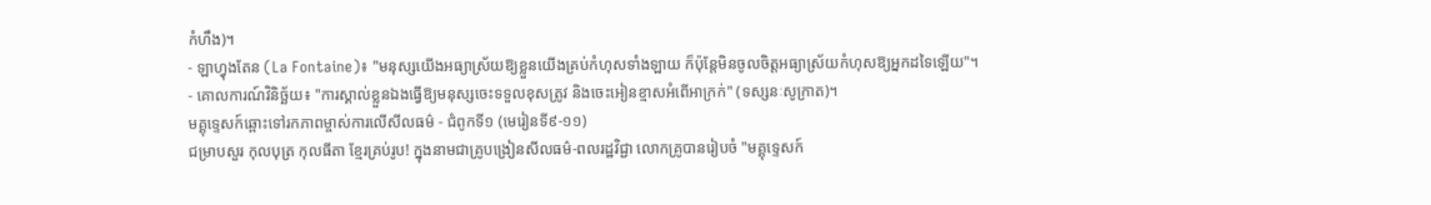កំហឹង)។
- ឡាហ្វុងតែន (La Fontaine)៖ "មនុស្សយើងអធ្យាស្រ័យឱ្យខ្លួនយើងគ្រប់កំហុសទាំងឡាយ ក៏ប៉ុន្តែមិនចូលចិត្តអធ្យាស្រ័យកំហុសឱ្យអ្នកដទៃឡើយ"។
- គោលការណ៍វិនិច្ឆ័យ៖ "ការស្គាល់ខ្លួនឯងធ្វើឱ្យមនុស្សចេះទទួលខុសត្រូវ និងចេះអៀនខ្មាសអំពើអាក្រក់" (ទស្សនៈសូក្រាត)។
មគ្គុទ្ទេសក៍ឆ្ពោះទៅរកភាពម្ចាស់ការលើសីលធម៌ - ជំពូកទី១ (មេរៀនទី៩-១១)
ជម្រាបសួរ កុលបុត្រ កុលធីតា ខ្មែរគ្រប់រូប! ក្នុងនាមជាគ្រូបង្រៀនសីលធម៌-ពលរដ្ឋវិជ្ជា លោកគ្រូបានរៀបចំ "មគ្គុទ្ទេសក៍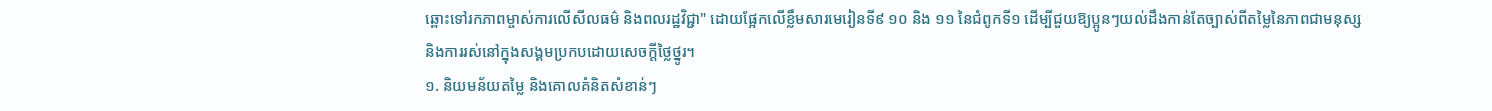ឆ្ពោះទៅរកភាពម្ចាស់ការលើសីលធម៌ និងពលរដ្ឋវិជ្ជា" ដោយផ្អែកលើខ្លឹមសារមេរៀនទី៩ ១០ និង ១១ នៃជំពូកទី១ ដើម្បីជួយឱ្យប្អូនៗយល់ដឹងកាន់តែច្បាស់ពីតម្លៃនៃភាពជាមនុស្ស និងការរស់នៅក្នុងសង្គមប្រកបដោយសេចក្តីថ្លៃថ្នូរ។
១. និយមន័យតម្លៃ និងគោលគំនិតសំខាន់ៗ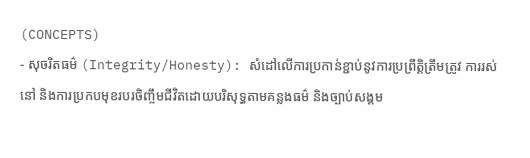(CONCEPTS)
- សុចរិតធម៌ (Integrity/Honesty): សំដៅលើការប្រកាន់ខ្ជាប់នូវការប្រព្រឹត្តិត្រឹមត្រូវ ការរស់នៅ និងការប្រកបមុខរបរចិញ្ចឹមជីវិតដោយបរិសុទ្ធតាមគន្លងធម៌ និងច្បាប់សង្គម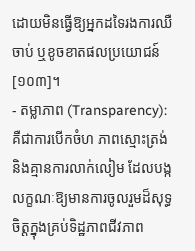ដោយមិនធ្វើឱ្យអ្នកដទៃរងការឈឺចាប់ ឬខូចខាតផលប្រយោជន៍ [១០៣]។
- តម្លាភាព (Transparency): គឺជាការបើកចំហ ភាពស្មោះត្រង់ និងគ្មានការលាក់លៀម ដែលបង្កលក្ខណៈឱ្យមានការចូលរួមដ៏សុទ្ធចិត្តក្នុងគ្រប់ទិដ្ឋភាពជីវភាព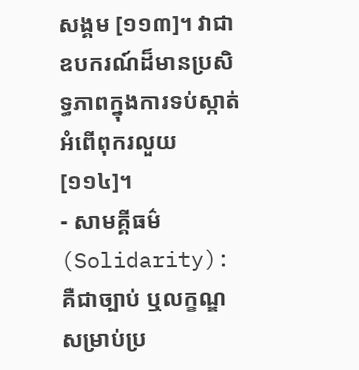សង្គម [១១៣]។ វាជាឧបករណ៍ដ៏មានប្រសិទ្ធភាពក្នុងការទប់ស្កាត់អំពើពុករលួយ [១១៤]។
- សាមគ្គីធម៌ (Solidarity): គឺជាច្បាប់ ឬលក្ខណ្ឌសម្រាប់ប្រ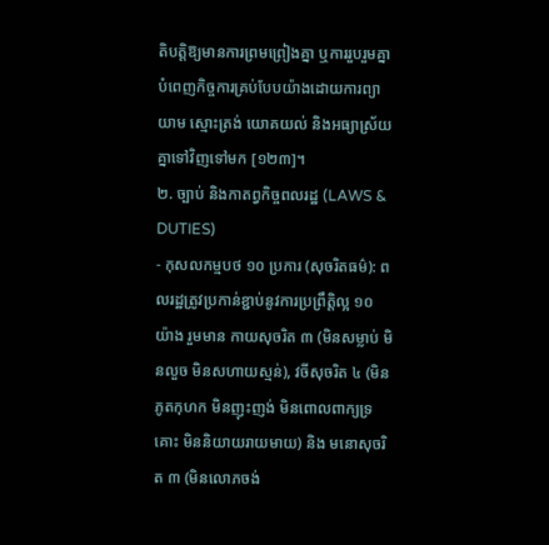តិបត្តិឱ្យមានការព្រមព្រៀងគ្នា ឬការរួបរួមគ្នាបំពេញកិច្ចការគ្រប់បែបយ៉ាងដោយការព្យាយាម ស្មោះត្រង់ យោគយល់ និងអធ្យាស្រ័យគ្នាទៅវិញទៅមក [១២៣]។
២. ច្បាប់ និងកាតព្វកិច្ចពលរដ្ឋ (LAWS & DUTIES)
- កុសលកម្មបថ ១០ ប្រការ (សុចរិតធម៌): ពលរដ្ឋត្រូវប្រកាន់ខ្ជាប់នូវការប្រព្រឹត្តិល្អ ១០ យ៉ាង រួមមាន កាយសុចរិត ៣ (មិនសម្លាប់ មិនលួច មិនសហាយស្មន់), វចីសុចរិត ៤ (មិនភូតកុហក មិនញុះញង់ មិនពោលពាក្យទ្រគោះ មិននិយាយរាយមាយ) និង មនោសុចរិត ៣ (មិនលោភចង់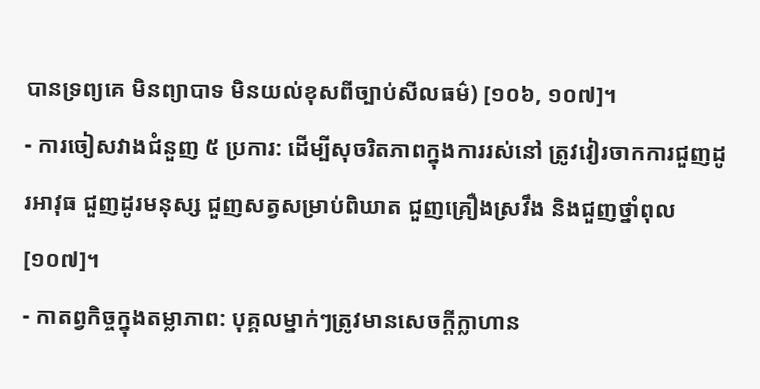បានទ្រព្យគេ មិនព្យាបាទ មិនយល់ខុសពីច្បាប់សីលធម៌) [១០៦, ១០៧]។
- ការចៀសវាងជំនួញ ៥ ប្រការ: ដើម្បីសុចរិតភាពក្នុងការរស់នៅ ត្រូវវៀរចាកការជួញដូរអាវុធ ជួញដូរមនុស្ស ជួញសត្វសម្រាប់ពិឃាត ជួញគ្រឿងស្រវឹង និងជួញថ្នាំពុល [១០៧]។
- កាតព្វកិច្ចក្នុងតម្លាភាព: បុគ្គលម្នាក់ៗត្រូវមានសេចក្តីក្លាហាន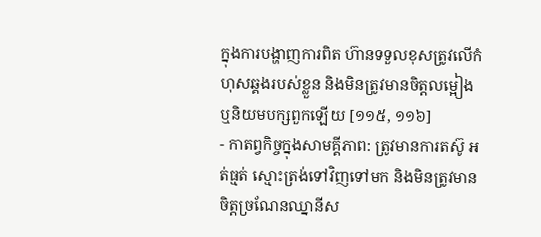ក្នុងការបង្ហាញការពិត ហ៊ានទទួលខុសត្រូវលើកំហុសឆ្គងរបស់ខ្លួន និងមិនត្រូវមានចិត្តលម្អៀង ឬនិយមបក្សពួកឡើយ [១១៥, ១១៦]
- កាតព្វកិច្ចក្នុងសាមគ្គីភាព: ត្រូវមានការតស៊ូ អត់ធ្មត់ ស្មោះត្រង់ទៅវិញទៅមក និងមិនត្រូវមានចិត្តច្រណែនឈ្នានីស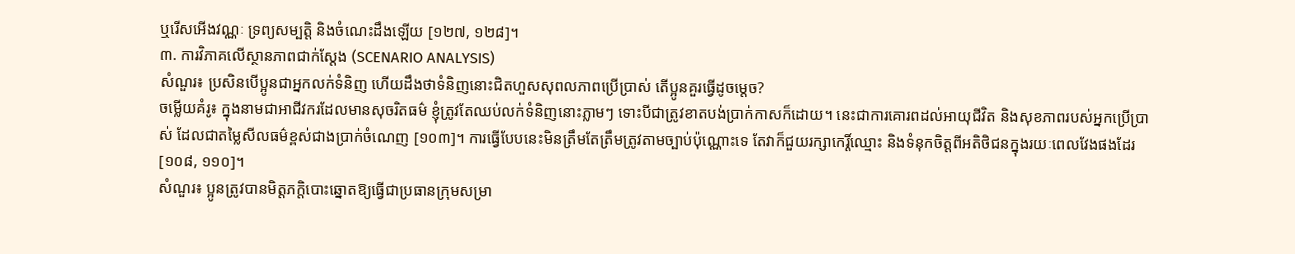ឬរើសអើងវណ្ណៈ ទ្រព្យសម្បត្តិ និងចំណេះដឹងឡើយ [១២៧, ១២៨]។
៣. ការវិភាគលើស្ថានភាពជាក់ស្តែង (SCENARIO ANALYSIS)
សំណួរ៖ ប្រសិនបើប្អូនជាអ្នកលក់ទំនិញ ហើយដឹងថាទំនិញនោះជិតហួសសុពលភាពប្រើប្រាស់ តើប្អូនគួរធ្វើដូចម្តេច?
ចម្លើយគំរូ៖ ក្នុងនាមជាអាជីវករដែលមានសុចរិតធម៌ ខ្ញុំត្រូវតែឈប់លក់ទំនិញនោះភ្លាមៗ ទោះបីជាត្រូវខាតបង់ប្រាក់កាសក៏ដោយ។ នេះជាការគោរពដល់អាយុជីវិត និងសុខភាពរបស់អ្នកប្រើប្រាស់ ដែលជាតម្លៃសីលធម៌ខ្ពស់ជាងប្រាក់ចំណេញ [១០៣]។ ការធ្វើបែបនេះមិនត្រឹមតែត្រឹមត្រូវតាមច្បាប់ប៉ុណ្ណោះទេ តែវាក៏ជួយរក្សាកេរ្តិ៍ឈ្មោះ និងទំនុកចិត្តពីអតិថិជនក្នុងរយៈពេលវែងផងដែរ [១០៨, ១១០]។
សំណួរ៖ ប្អូនត្រូវបានមិត្តភក្តិបោះឆ្នោតឱ្យធ្វើជាប្រធានក្រុមសម្រា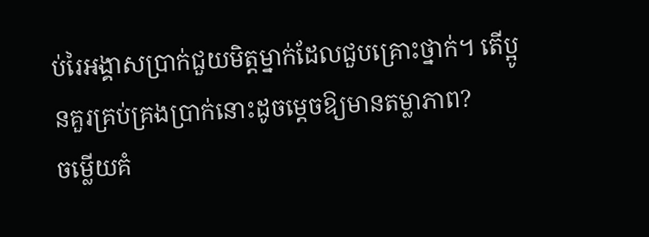ប់រៃអង្គាសប្រាក់ជួយមិត្តម្នាក់ដែលជួបគ្រោះថ្នាក់។ តើប្អូនគួរគ្រប់គ្រងប្រាក់នោះដូចម្តេចឱ្យមានតម្លាភាព?
ចម្លើយគំ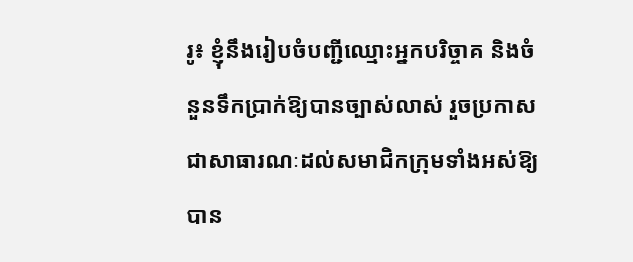រូ៖ ខ្ញុំនឹងរៀបចំបញ្ជីឈ្មោះអ្នកបរិច្ចាគ និងចំនួនទឹកប្រាក់ឱ្យបានច្បាស់លាស់ រួចប្រកាសជាសាធារណៈដល់សមាជិកក្រុមទាំងអស់ឱ្យបាន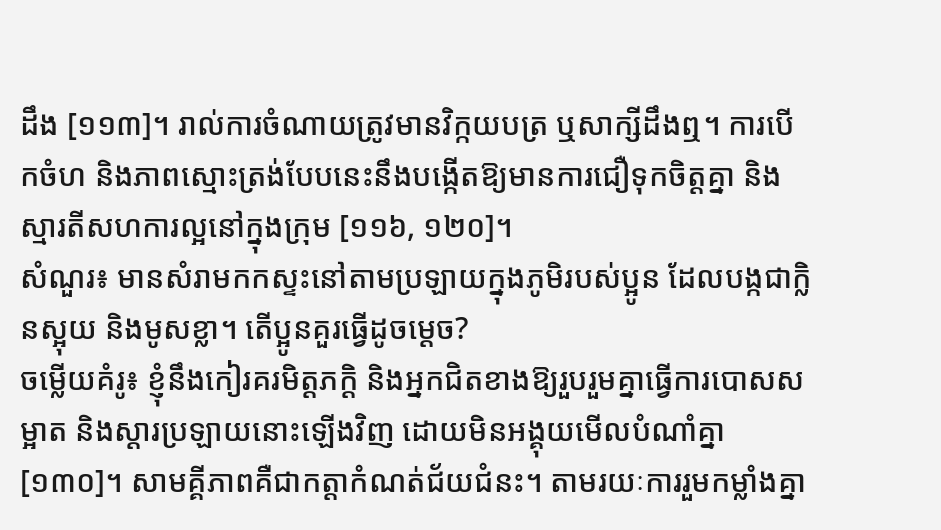ដឹង [១១៣]។ រាល់ការចំណាយត្រូវមានវិក្កយបត្រ ឬសាក្សីដឹងឮ។ ការបើកចំហ និងភាពស្មោះត្រង់បែបនេះនឹងបង្កើតឱ្យមានការជឿទុកចិត្តគ្នា និងស្មារតីសហការល្អនៅក្នុងក្រុម [១១៦, ១២០]។
សំណួរ៖ មានសំរាមកកស្ទះនៅតាមប្រឡាយក្នុងភូមិរបស់ប្អូន ដែលបង្កជាក្លិនស្អុយ និងមូសខ្លា។ តើប្អូនគួរធ្វើដូចម្តេច?
ចម្លើយគំរូ៖ ខ្ញុំនឹងកៀរគរមិត្តភក្តិ និងអ្នកជិតខាងឱ្យរួបរួមគ្នាធ្វើការបោសសម្អាត និងស្តារប្រឡាយនោះឡើងវិញ ដោយមិនអង្គុយមើលបំណាំគ្នា [១៣០]។ សាមគ្គីភាពគឺជាកត្តាកំណត់ជ័យជំនះ។ តាមរយៈការរួមកម្លាំងគ្នា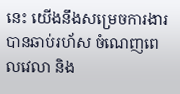នេះ យើងនឹងសម្រេចការងារបានឆាប់រហ័ស ចំណេញពេលវេលា និង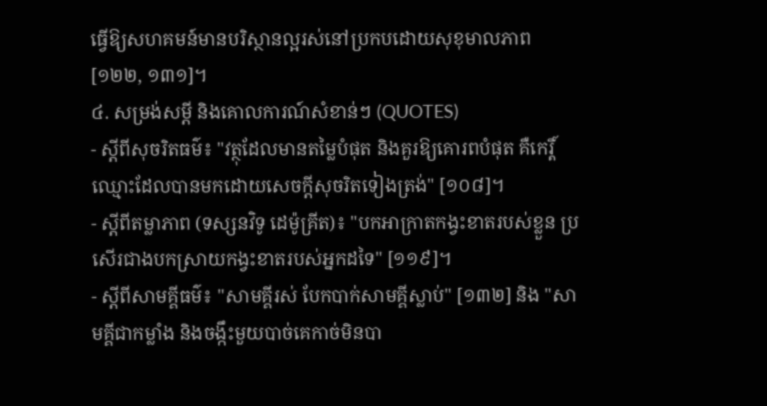ធ្វើឱ្យសហគមន៍មានបរិស្ថានល្អរស់នៅប្រកបដោយសុខុមាលភាព [១២២, ១៣១]។
៤. សម្រង់សម្ដី និងគោលការណ៍សំខាន់ៗ (QUOTES)
- ស្តីពីសុចរិតធម៌៖ "វត្ថុដែលមានតម្លៃបំផុត និងគួរឱ្យគោរពបំផុត គឺកេរ្តិ៍ឈ្មោះដែលបានមកដោយសេចក្តីសុចរិតទៀងត្រង់" [១០៨]។
- ស្តីពីតម្លាភាព (ទស្សនវិទូ ដេម៉ូគ្រីត)៖ "បកអាក្រាតកង្វះខាតរបស់ខ្លួន ប្រសើរជាងបកស្រាយកង្វះខាតរបស់អ្នកដទៃ" [១១៩]។
- ស្តីពីសាមគ្គីធម៌៖ "សាមគ្គីរស់ បែកបាក់សាមគ្គីស្លាប់" [១៣២] និង "សាមគ្គីជាកម្លាំង និងចង្កឹះមួយបាច់គេកាច់មិនបា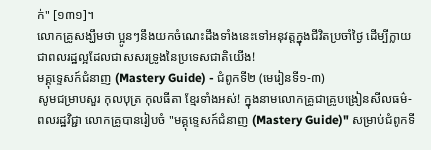ក់" [១៣១]។
លោកគ្រូសង្ឃឹមថា ប្អូនៗនឹងយកចំណេះដឹងទាំងនេះទៅអនុវត្តក្នុងជីវិតប្រចាំថ្ងៃ ដើម្បីក្លាយជាពលរដ្ឋល្អដែលជាសសរទ្រូងនៃប្រទេសជាតិយើង!
មគ្គុទ្ទេសក៍ជំនាញ (Mastery Guide) - ជំពូកទី២ (មេរៀនទី១-៣)
សូមជម្រាបសួរ កុលបុត្រ កុលធីតា ខ្មែរទាំងអស់! ក្នុងនាមលោកគ្រូជាគ្រូបង្រៀនសីលធម៌-ពលរដ្ឋវិជ្ជា លោកគ្រូបានរៀបចំ "មគ្គុទ្ទេសក៍ជំនាញ (Mastery Guide)" សម្រាប់ជំពូកទី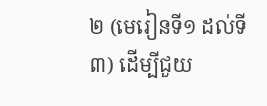២ (មេរៀនទី១ ដល់ទី៣) ដើម្បីជួយ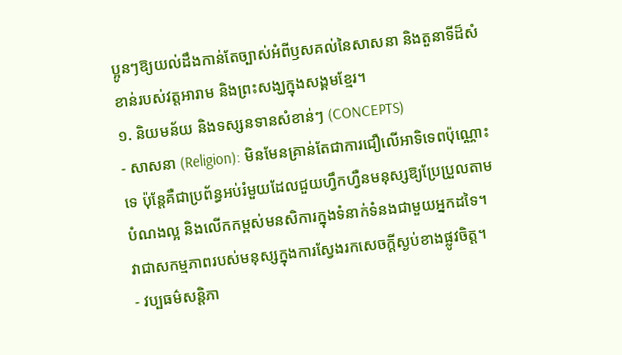ប្អូនៗឱ្យយល់ដឹងកាន់តែច្បាស់អំពីឫសគល់នៃសាសនា និងតួនាទីដ៏សំខាន់របស់វត្តអារាម និងព្រះសង្ឃក្នុងសង្គមខ្មែរ។
១. និយមន័យ និងទស្សនទានសំខាន់ៗ (CONCEPTS)
- សាសនា (Religion): មិនមែនគ្រាន់តែជាការជឿលើអាទិទេពប៉ុណ្ណោះទេ ប៉ុន្តែគឺជាប្រព័ន្ធអប់រំមួយដែលជួយហ្វឹកហ្វឺនមនុស្សឱ្យប្រែប្រួលតាមបំណងល្អ និងលើកកម្ពស់មនសិការក្នុងទំនាក់ទំនងជាមួយអ្នកដទៃ។ វាជាសកម្មភាពរបស់មនុស្សក្នុងការស្វែងរកសេចក្តីស្ងប់ខាងផ្លូវចិត្ត។
- វប្បធម៌សន្តិភា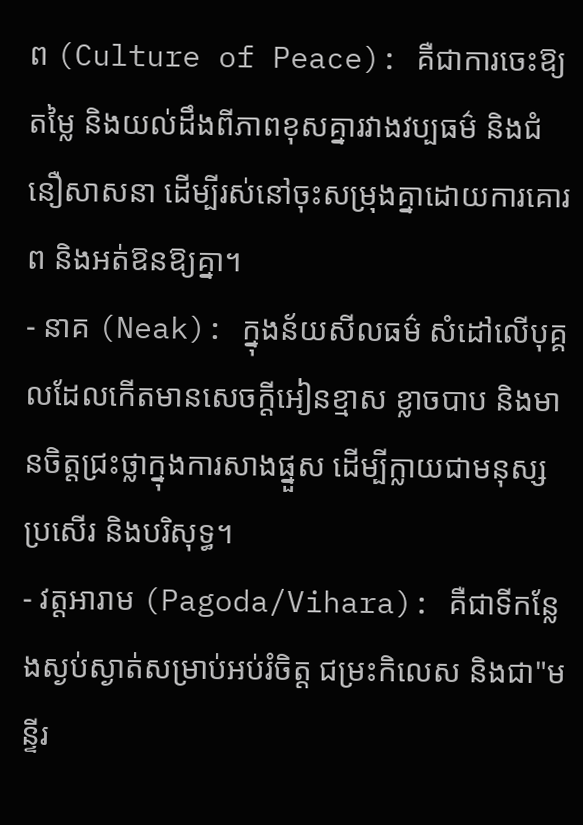ព (Culture of Peace): គឺជាការចេះឱ្យតម្លៃ និងយល់ដឹងពីភាពខុសគ្នារវាងវប្បធម៌ និងជំនឿសាសនា ដើម្បីរស់នៅចុះសម្រុងគ្នាដោយការគោរព និងអត់ឱនឱ្យគ្នា។
- នាគ (Neak): ក្នុងន័យសីលធម៌ សំដៅលើបុគ្គលដែលកើតមានសេចក្តីអៀនខ្មាស ខ្លាចបាប និងមានចិត្តជ្រះថ្លាក្នុងការសាងផ្នួស ដើម្បីក្លាយជាមនុស្សប្រសើរ និងបរិសុទ្ធ។
- វត្តអារាម (Pagoda/Vihara): គឺជាទីកន្លែងស្ងប់ស្ងាត់សម្រាប់អប់រំចិត្ត ជម្រះកិលេស និងជា"មន្ទីរ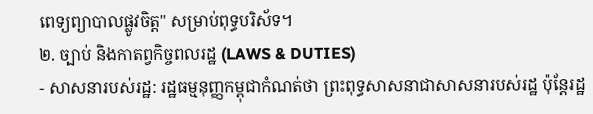ពេទ្យព្យាបាលផ្លូវចិត្ត" សម្រាប់ពុទ្ធបរិស័ទ។
២. ច្បាប់ និងកាតព្វកិច្ចពលរដ្ឋ (LAWS & DUTIES)
- សាសនារបស់រដ្ឋ: រដ្ឋធម្មនុញ្ញកម្ពុជាកំណត់ថា ព្រះពុទ្ធសាសនាជាសាសនារបស់រដ្ឋ ប៉ុន្តែរដ្ឋ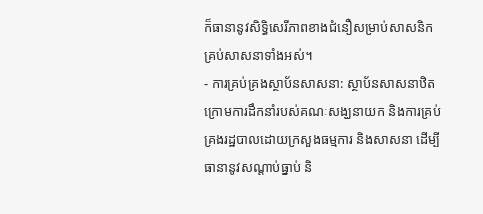ក៏ធានានូវសិទ្ធិសេរីភាពខាងជំនឿសម្រាប់សាសនិកគ្រប់សាសនាទាំងអស់។
- ការគ្រប់គ្រងស្ថាប័នសាសនា: ស្ថាប័នសាសនាឋិតក្រោមការដឹកនាំរបស់គណៈសង្ឃនាយក និងការគ្រប់គ្រងរដ្ឋបាលដោយក្រសួងធម្មការ និងសាសនា ដើម្បីធានានូវសណ្តាប់ធ្នាប់ និ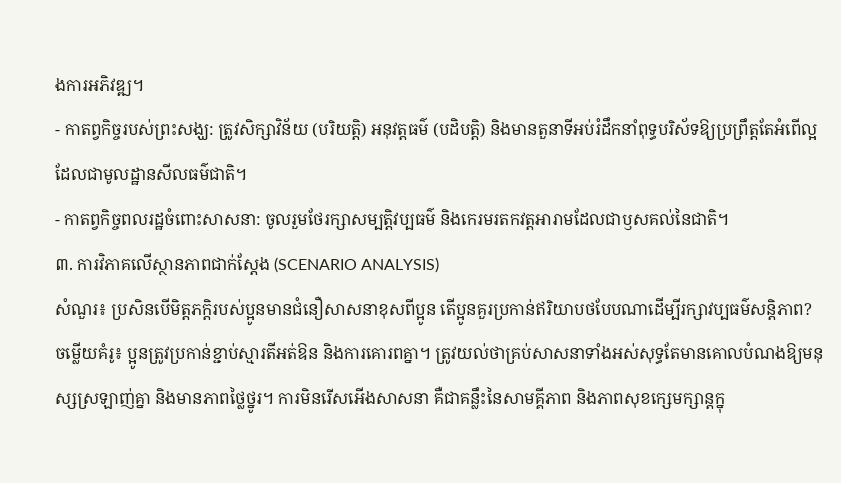ងការអភិវឌ្ឍ។
- កាតព្វកិច្ចរបស់ព្រះសង្ឃ: ត្រូវសិក្សាវិន័យ (បរិយត្តិ) អនុវត្តធម៌ (បដិបត្តិ) និងមានតួនាទីអប់រំដឹកនាំពុទ្ធបរិស័ទឱ្យប្រព្រឹត្តតែអំពើល្អ ដែលជាមូលដ្ឋានសីលធម៌ជាតិ។
- កាតព្វកិច្ចពលរដ្ឋចំពោះសាសនា: ចូលរួមថែរក្សាសម្បត្តិវប្បធម៌ និងកេរមរតកវត្តអារាមដែលជាឫសគល់នៃជាតិ។
៣. ការវិភាគលើស្ថានភាពជាក់ស្តែង (SCENARIO ANALYSIS)
សំណួរ៖ ប្រសិនបើមិត្តភក្តិរបស់ប្អូនមានជំនឿសាសនាខុសពីប្អូន តើប្អូនគួរប្រកាន់ឥរិយាបថបែបណាដើម្បីរក្សាវប្បធម៌សន្តិភាព?
ចម្លើយគំរូ៖ ប្អូនត្រូវប្រកាន់ខ្ជាប់ស្មារតីអត់ឱន និងការគោរពគ្នា។ ត្រូវយល់ថាគ្រប់សាសនាទាំងអស់សុទ្ធតែមានគោលបំណងឱ្យមនុស្សស្រឡាញ់គ្នា និងមានភាពថ្លៃថ្នូរ។ ការមិនរើសអើងសាសនា គឺជាគន្លឹះនៃសាមគ្គីភាព និងភាពសុខក្សេមក្សាន្តក្នុ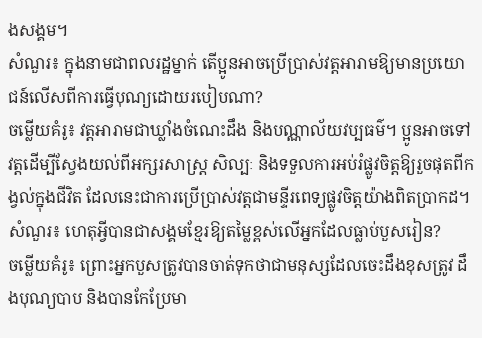ងសង្គម។
សំណួរ៖ ក្នុងនាមជាពលរដ្ឋម្នាក់ តើប្អូនអាចប្រើប្រាស់វត្តអារាមឱ្យមានប្រយោជន៍លើសពីការធ្វើបុណ្យដោយរបៀបណា?
ចម្លើយគំរូ៖ វត្តអារាមជាឃ្លាំងចំណេះដឹង និងបណ្ណាល័យវប្បធម៌។ ប្អូនអាចទៅវត្តដើម្បីស្វែងយល់ពីអក្សរសាស្ត្រ សិល្បៈ និងទទួលការអប់រំផ្លូវចិត្តឱ្យរួចផុតពីកង្វល់ក្នុងជីវិត ដែលនេះជាការប្រើប្រាស់វត្តជាមន្ទីរពេទ្យផ្លូវចិត្តយ៉ាងពិតប្រាកដ។
សំណួរ៖ ហេតុអ្វីបានជាសង្គមខ្មែរឱ្យតម្លៃខ្ពស់លើអ្នកដែលធ្លាប់បួសរៀន?
ចម្លើយគំរូ៖ ព្រោះអ្នកបួសត្រូវបានចាត់ទុកថាជាមនុស្សដែលចេះដឹងខុសត្រូវ ដឹងបុណ្យបាប និងបានកែប្រែមា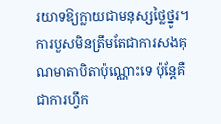រយាទឱ្យក្លាយជាមនុស្សថ្លៃថ្នូរ។ ការបួសមិនត្រឹមតែជាការសងគុណមាតាបិតាប៉ុណ្ណោះទេ ប៉ុន្តែគឺជាការហ្វឹក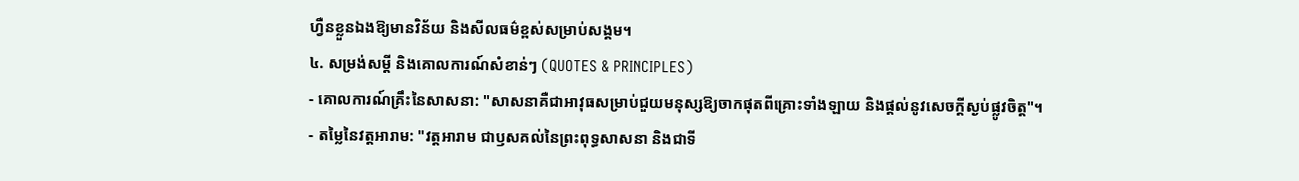ហ្វឺនខ្លួនឯងឱ្យមានវិន័យ និងសីលធម៌ខ្ពស់សម្រាប់សង្គម។
៤. សម្រង់សម្តី និងគោលការណ៍សំខាន់ៗ (QUOTES & PRINCIPLES)
- គោលការណ៍គ្រឹះនៃសាសនា: "សាសនាគឺជាអាវុធសម្រាប់ជួយមនុស្សឱ្យចាកផុតពីគ្រោះទាំងឡាយ និងផ្តល់នូវសេចក្តីស្ងប់ផ្លូវចិត្ត"។
- តម្លៃនៃវត្តអារាម: "វត្តអារាម ជាឫសគល់នៃព្រះពុទ្ធសាសនា និងជាទី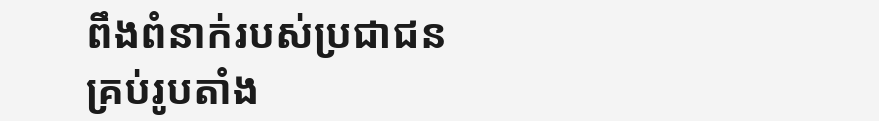ពឹងពំនាក់របស់ប្រជាជនគ្រប់រូបតាំង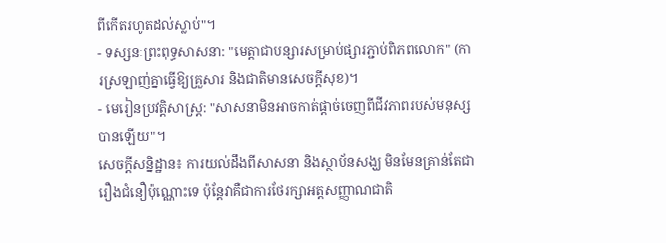ពីកើតរហូតដល់ស្លាប់"។
- ទស្សនៈព្រះពុទ្ធសាសនា: "មេត្តាជាបន្សារសម្រាប់ផ្សារភ្ជាប់ពិភពលោក" (ការស្រឡាញ់គ្នាធ្វើឱ្យគ្រួសារ និងជាតិមានសេចក្តីសុខ)។
- មេរៀនប្រវត្តិសាស្ត្រ: "សាសនាមិនអាចកាត់ផ្តាច់ចេញពីជីវភាពរបស់មនុស្សបានឡើយ"។
សេចក្តីសន្និដ្ឋាន៖ ការយល់ដឹងពីសាសនា និងស្ថាប័នសង្ឃ មិនមែនគ្រាន់តែជារឿងជំនឿប៉ុណ្ណោះទេ ប៉ុន្តែវាគឺជាការថែរក្សាអត្តសញ្ញាណជាតិ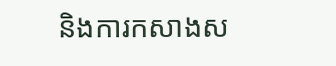និងការកសាងស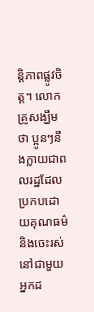ន្តិភាពផ្លូវចិត្ត។ លោកគ្រូសង្ឃឹមថា ប្អូនៗនឹងក្លាយជាពលរដ្ឋដែលប្រកបដោយគុណធម៌ និងចេះរស់នៅជាមួយអ្នកដ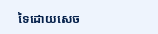ទៃដោយសេច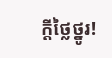ក្តីថ្លៃថ្នូរ!